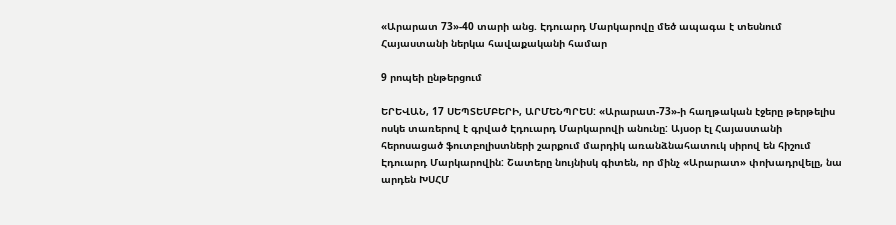«Արարատ 73»-40 տարի անց. Էդուարդ Մարկարովը մեծ ապագա է տեսնում Հայաստանի ներկա հավաքականի համար

9 րոպեի ընթերցում

ԵՐԵՎԱՆ, 17 ՍԵՊՏԵՄԲԵՐԻ, ԱՐՄԵՆՊՐԵՍ: «Արարատ-73»-ի հաղթական էջերը թերթելիս ոսկե տառերով է գրված Էդուարդ Մարկարովի անունը: Այսօր էլ Հայաստանի հերոսացած ֆուտբոլիստների շարքում մարդիկ առանձնահատուկ սիրով են հիշում Էդուարդ Մարկարովին: Շատերը նույնիսկ գիտեն, որ մինչ «Արարատ» փոխադրվելը, նա արդեն ԽՍՀՄ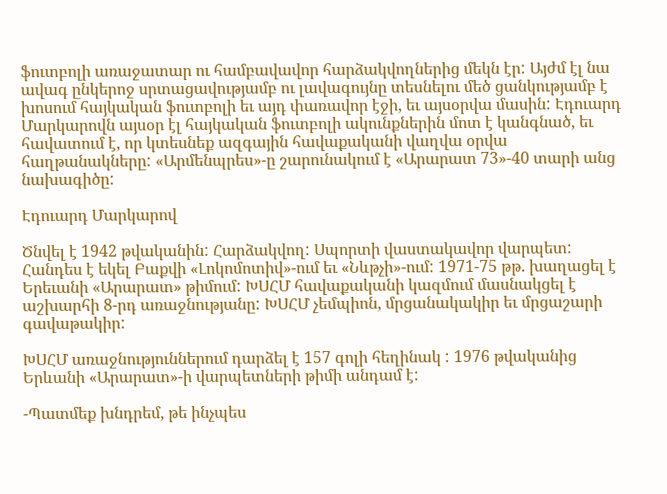ֆուտբոլի առաջատար ու համբավավոր հարձակվողներից մեկն էր: Այժմ էլ նա ավագ ընկերոջ սրտացավությամբ ու լավագույնը տեսնելու մեծ ցանկությամբ է խոսում հայկական ֆուտբոլի եւ այդ փառավոր էջի, եւ այսօրվա մասին: Էդուարդ Մարկարովն այսօր էլ հայկական ֆուտբոլի ակունքներին մոտ է կանգնած, եւ հավատում է, որ կտեսնեք ազգային հավաքականի վաղվա օրվա հաղթանակները: «Արմենպրես»-ը շարունակում է «Արարատ 73»-40 տարի անց նախագիծը:

Էդուարդ Մարկարով

Ծնվել է 1942 թվականին: Հարձակվող: Սպորտի վաստակավոր վարպետ: Հանդես է եկել Բաքվի «Լոկոմոտիվ»-ում եւ «Նևթչի»-ում: 1971-75 թթ. խաղացել է Երեւանի «Արարատ» թիմում: ԽՍՀՄ հավաքականի կազմում մասնակցել է աշխարհի 8-րդ առաջնությանը: ԽՍՀՄ չեմպիոն, մրցանակակիր եւ մրցաշարի գավաթակիր:

ԽՍՀՄ առաջնություններում դարձել է 157 գոլի հեղինակ : 1976 թվականից Երևանի «Արարատ»-ի վարպետների թիմի անդամ է:

-Պատմեք խնդրեմ, թե ինչպես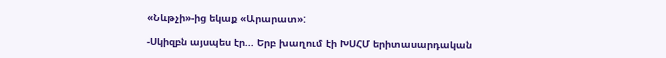«Նևթչի»-ից եկաք «Արարատ»:

-Սկիզբն այսպես էր... Երբ խաղում էի ԽՍՀՄ երիտասարդական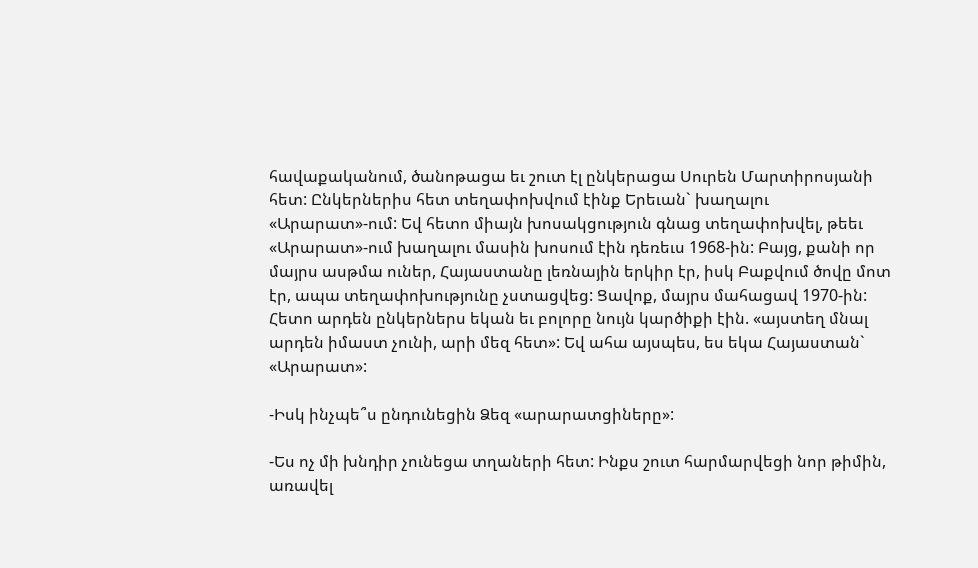հավաքականում, ծանոթացա եւ շուտ էլ ընկերացա Սուրեն Մարտիրոսյանի հետ: Ընկերներիս հետ տեղափոխվում էինք Երեւան` խաղալու «Արարատ»-ում: Եվ հետո միայն խոսակցություն գնաց տեղափոխվել, թեեւ «Արարատ»-ում խաղալու մասին խոսում էին դեռեւս 1968-ին: Բայց, քանի որ մայրս ասթմա ուներ, Հայաստանը լեռնային երկիր էր, իսկ Բաքվում ծովը մոտ էր, ապա տեղափոխությունը չստացվեց: Ցավոք, մայրս մահացավ 1970-ին: Հետո արդեն ընկերներս եկան եւ բոլորը նույն կարծիքի էին. «այստեղ մնալ արդեն իմաստ չունի, արի մեզ հետ»: Եվ ահա այսպես, ես եկա Հայաստան` «Արարատ»:

-Իսկ ինչպե՞ս ընդունեցին Ձեզ «արարատցիները»:

-Ես ոչ մի խնդիր չունեցա տղաների հետ: Ինքս շուտ հարմարվեցի նոր թիմին, առավել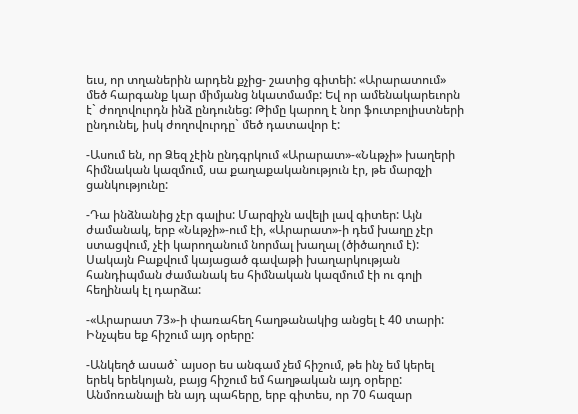եւս, որ տղաներին արդեն քչից- շատից գիտեի: «Արարատում» մեծ հարգանք կար միմյանց նկատմամբ: Եվ որ ամենակարեւորն է` ժողովուրդն ինձ ընդունեց: Թիմը կարող է նոր ֆուտբոլիստների ընդունել, իսկ ժողովուրդը` մեծ դատավոր է:

-Ասում են, որ Ձեզ չէին ընդգրկում «Արարատ»-«Նևթչի» խաղերի հիմնական կազմում, սա քաղաքականություն էր, թե մարզչի ցանկությունը:

-Դա ինձնանից չէր գալիս: Մարզիչն ավելի լավ գիտեր: Այն ժամանակ, երբ «Նևթչի»-ում էի, «Արարատ»-ի դեմ խաղը չէր ստացվում, չէի կարողանում նորմալ խաղալ (ծիծաղում է): Սակայն Բաքվում կայացած գավաթի խաղարկության հանդիպման ժամանակ ես հիմնական կազմում էի ու գոլի հեղինակ էլ դարձա:

-«Արարատ 73»-ի փառահեղ հաղթանակից անցել է 40 տարի: Ինչպես եք հիշում այդ օրերը:

-Անկեղծ ասած` այսօր ես անգամ չեմ հիշում, թե ինչ եմ կերել երեկ երեկոյան, բայց հիշում եմ հաղթական այդ օրերը: Անմոռանալի են այդ պահերը, երբ գիտես, որ 70 հազար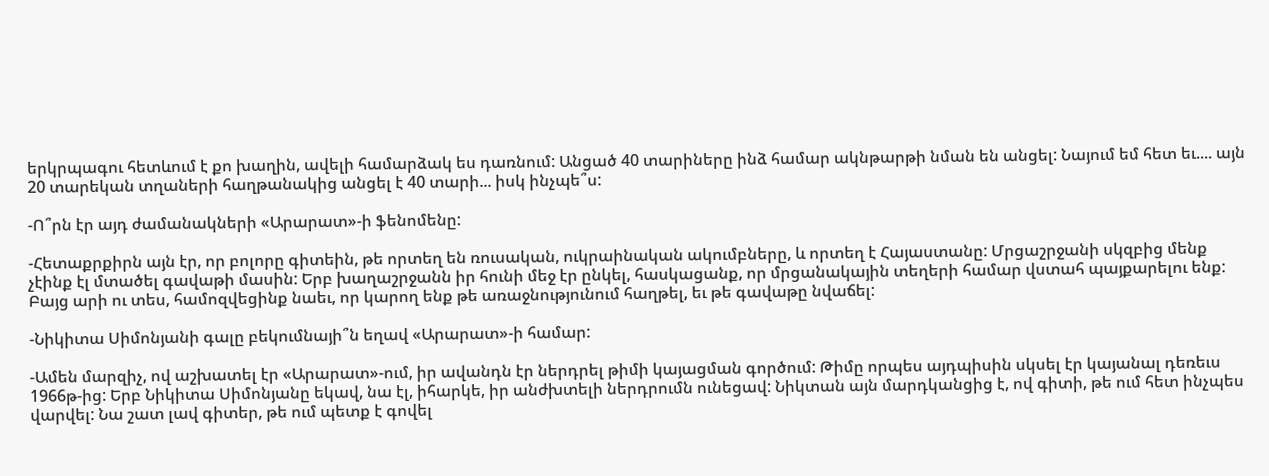երկրպագու հետևում է քո խաղին, ավելի համարձակ ես դառնում: Անցած 40 տարիները ինձ համար ակնթարթի նման են անցել: Նայում եմ հետ եւ.... այն 20 տարեկան տղաների հաղթանակից անցել է 40 տարի... իսկ ինչպե՞ս:

-Ո՞րն էր այդ ժամանակների «Արարատ»-ի ֆենոմենը:

-Հետաքրքիրն այն էր, որ բոլորը գիտեին, թե որտեղ են ռուսական, ուկրաինական ակումբները, և որտեղ է Հայաստանը: Մրցաշրջանի սկզբից մենք չէինք էլ մտածել գավաթի մասին: Երբ խաղաշրջանն իր հունի մեջ էր ընկել, հասկացանք, որ մրցանակային տեղերի համար վստահ պայքարելու ենք: Բայց արի ու տես, համոզվեցինք նաեւ, որ կարող ենք թե առաջնությունում հաղթել, եւ թե գավաթը նվաճել:

-Նիկիտա Սիմոնյանի գալը բեկումնայի՞ն եղավ «Արարատ»-ի համար:

-Ամեն մարզիչ, ով աշխատել էր «Արարատ»-ում, իր ավանդն էր ներդրել թիմի կայացման գործում: Թիմը որպես այդպիսին սկսել էր կայանալ դեռեւս 1966թ-ից: Երբ Նիկիտա Սիմոնյանը եկավ, նա էլ, իհարկե, իր անժխտելի ներդրումն ունեցավ: Նիկտան այն մարդկանցից է, ով գիտի, թե ում հետ ինչպես վարվել: Նա շատ լավ գիտեր, թե ում պետք է գովել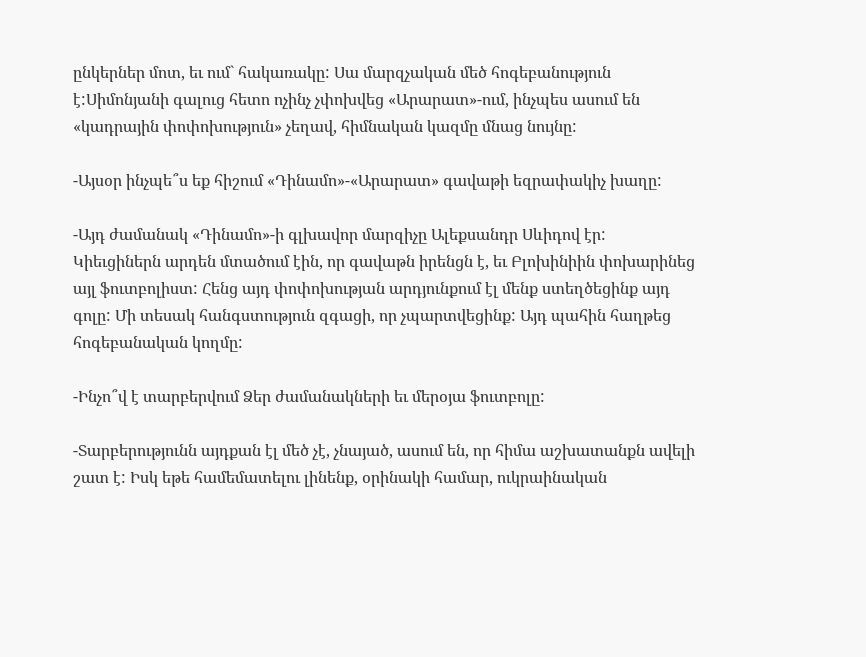ընկերներ մոտ, եւ ում` հակառակը: Սա մարզչական մեծ հոգեբանություն է:Սիմոնյանի գալուց հետո ոչինչ չփոխվեց «Արարատ»-ում, ինչպես ասում են «կադրային փոփոխություն» չեղավ, հիմնական կազմը մնաց նույնը:

-Այսօր ինչպե՞ս եք հիշում «Դինամո»-«Արարատ» գավաթի եզրափակիչ խաղը:

-Այդ ժամանակ «Դինամո»-ի գլխավոր մարզիչը Ալեքսանդր Սևիդով էր: Կիեւցիներն արդեն մտածում էին, որ գավաթն իրենցն է, եւ Բլոխինիին փոխարինեց այլ ֆուտբոլիստ: Հենց այդ փոփոխության արդյունքում էլ մենք ստեղծեցինք այդ գոլը: Մի տեսակ հանգստություն զգացի, որ չպարտվեցինք: Այդ պահին հաղթեց հոգեբանական կողմը:

-Ինչո՞վ է տարբերվում Ձեր ժամանակների եւ մերօյա ֆուտբոլը:

-Տարբերությունն այդքան էլ մեծ չէ, չնայած, ասում են, որ հիմա աշխատանքն ավելի շատ է: Իսկ եթե համեմատելու լինենք, օրինակի համար, ուկրաինական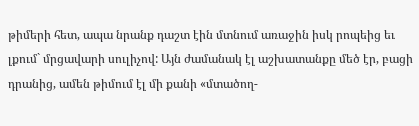թիմերի հետ, ապա նրանք դաշտ էին մտնում առաջին իսկ րոպեից եւ լքում` մրցավարի սուլիչով: Այն ժամանակ էլ աշխատանքը մեծ էր, բացի դրանից, ամեն թիմում էլ մի քանի «մտածող-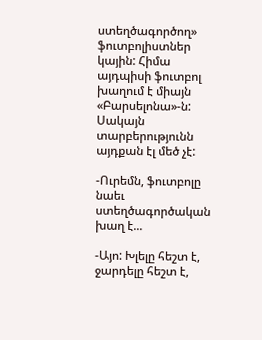ստեղծագործող» ֆուտբոլիստներ կային: Հիմա այդպիսի ֆուտբոլ խաղում է միայն «Բարսելոնա»-ն: Սակայն տարբերությունն այդքան էլ մեծ չէ:

-Ուրեմն, ֆուտբոլը նաեւ ստեղծագործական խաղ է...

-Այո: Խլելը հեշտ է, ջարդելը հեշտ է,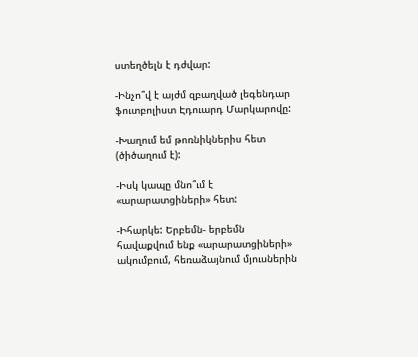ստեղծելն է դժվար:

-Ինչո՞վ է այժմ զբաղված լեգենդար ֆուտբոլիստ Էդուարդ Մարկարովը:

-Խաղում եմ թոռնիկներիս հետ (ծիծաղում է):

-Իսկ կապը մնո՞ւմ է «արարատցիների» հետ:

-Իհարկե: Երբեմն- երբեմն հավաքվում ենք «արարատցիների» ակումբում, հեռաձայնում մյուսներին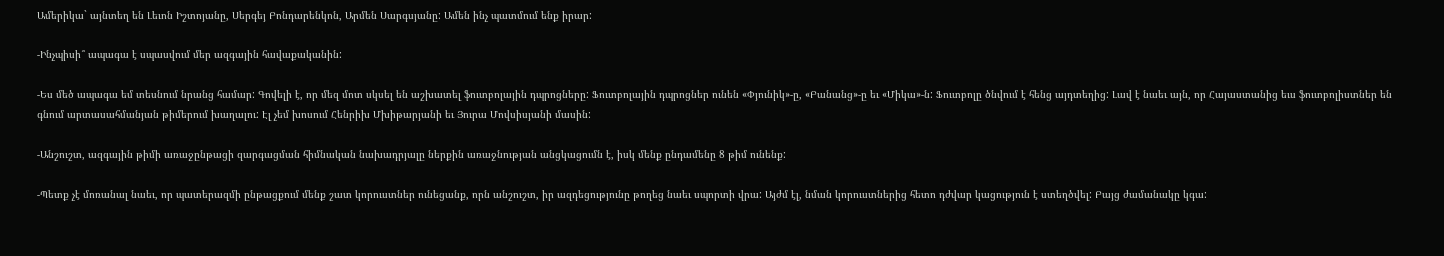Ամերիկա` այնտեղ են Լեւոն Իշտոյանը, Սերգեյ Բոնդարենկոն, Արմեն Սարգսյանը: Ամեն ինչ պատմում ենք իրար:

-Ինչպիսի՞ ապագա է սպասվում մեր ազգային հավաքականին:

-Ես մեծ ապագա եմ տեսնում նրանց համար: Գովելի է, որ մեզ մոտ սկսել են աշխատել ֆուտբոլային դպրոցները: Ֆուտբոլային դպրոցներ ունեն «Փյունիկ»-ը, «Բանանց»-ը եւ «Միկա»-ն: Ֆուտբոլը ծնվում է հենց այդտեղից: Լավ է նաեւ այն, որ Հայաստանից եւս ֆուտբոլիստներ են գնում արտասահմանյան թիմերում խաղալու: Էլ չեմ խոսում Հենրիխ Մխիթարյանի եւ Յուրա Մովսիսյանի մասին:

-Անշուշտ, ազգային թիմի առաջընթացի զարգացման հիմնական նախադրյալը ներքին առաջնության անցկացումն է, իսկ մենք ընդամենը 8 թիմ ունենք:

-Պետք չէ մոռանալ նաեւ, որ պատերազմի ընթացքում մենք շատ կորուստներ ունեցանք, որն անշուշտ, իր ազդեցությունը թողեց նաեւ սպորտի վրա: Այժմ էլ, նման կորուստներից հետո դժվար կացություն է ստեղծվել: Բայց ժամանակը կգա: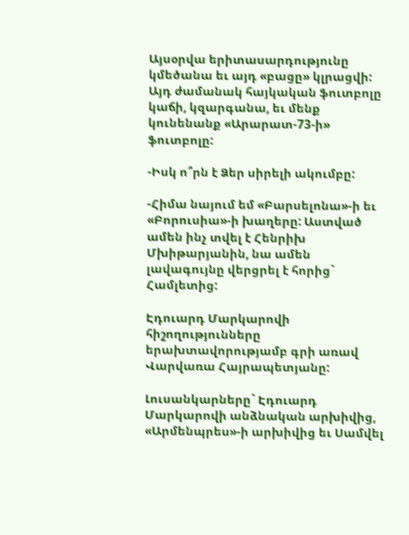Այսօրվա երիտասարդությունը կմեծանա եւ այդ «բացը» կլրացվի: Այդ ժամանակ հայկական ֆուտբոլը կաճի, կզարգանա, եւ մենք կունենանք «Արարատ-73-ի» ֆուտբոլը:

-Իսկ ո՞րն է Ձեր սիրելի ակումբը:

-Հիմա նայում եմ «Բարսելոնա»-ի եւ «Բորուսիա»-ի խաղերը: Աստված ամեն ինչ տվել է Հենրիխ Մխիթարյանին, նա ամեն լավագույնը վերցրել է հորից` Համլետից:

Էդուարդ Մարկարովի հիշողությունները երախտավորությամբ գրի առավ Վարվառա Հայրապետյանը:

Լուսանկարները` Էդուարդ Մարկարովի անձնական արխիվից, «Արմենպրես»-ի արխիվից եւ Սամվել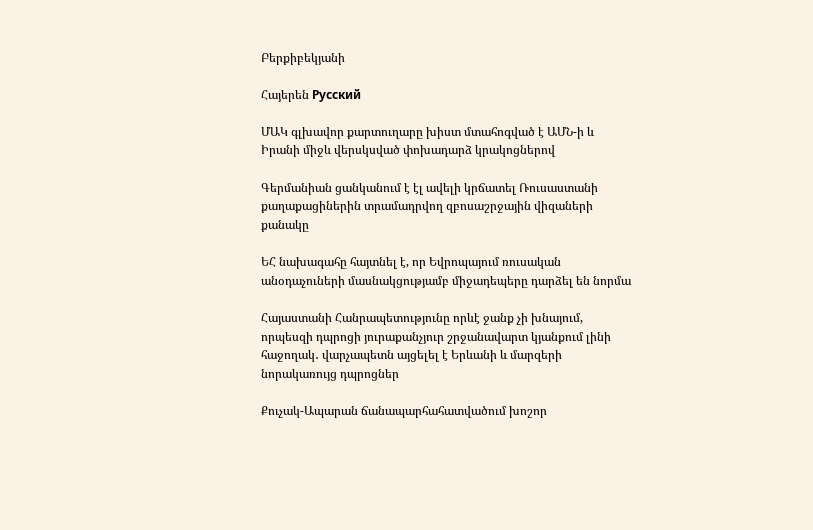Բերքիբեկյանի

Հայերեն Русский

ՄԱԿ գլխավոր քարտուղարը խիստ մտահոգված է ԱՄՆ-ի և Իրանի միջև վերսկսված փոխադարձ կրակոցներով

Գերմանիան ցանկանում է էլ ավելի կրճատել Ռուսաստանի քաղաքացիներին տրամադրվող զբոսաշրջային վիզաների քանակը

ԵՀ նախագահը հայտնել է, որ Եվրոպայում ռուսական անօդաչուների մասնակցությամբ միջադեպերը դարձել են նորմա

Հայաստանի Հանրապետությունը որևէ ջանք չի խնայում, որպեսզի դպրոցի յուրաքանչյուր շրջանավարտ կյանքում լինի հաջողակ․ վարչապետն այցելել է Երևանի և մարզերի նորակառույց դպրոցներ

Քուչակ-Ապարան ճանապարհահատվածում խոշոր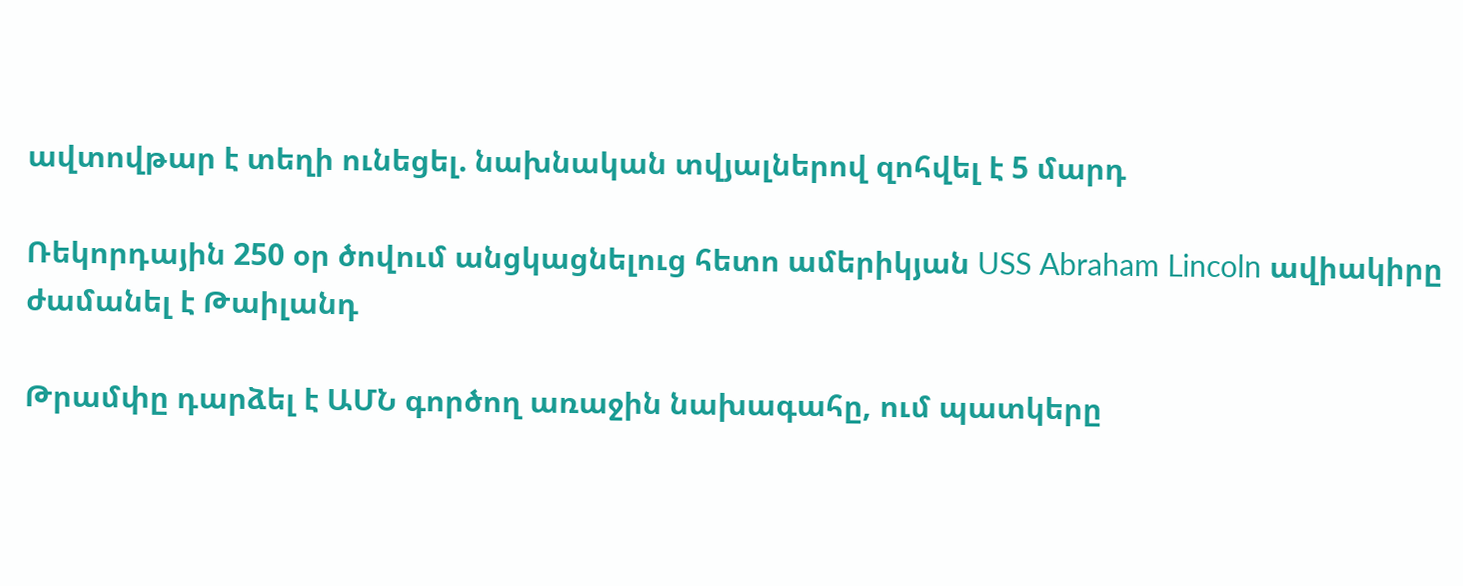ավտովթար է տեղի ունեցել. նախնական տվյալներով զոհվել է 5 մարդ

Ռեկորդային 250 օր ծովում անցկացնելուց հետո ամերիկյան USS Abraham Lincoln ավիակիրը ժամանել է Թաիլանդ

Թրամփը դարձել է ԱՄՆ գործող առաջին նախագահը, ում պատկերը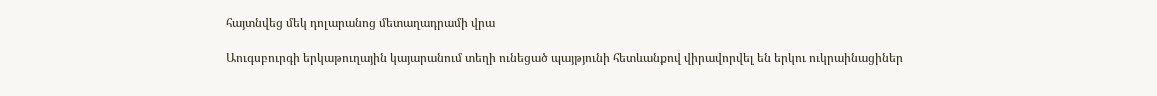հայտնվեց մեկ դոլարանոց մետաղադրամի վրա

Աուգսբուրգի երկաթուղային կայարանում տեղի ունեցած պայթյունի հետևանքով վիրավորվել են երկու ուկրաինացիներ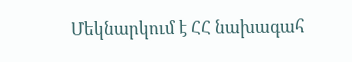Մեկնարկում է ՀՀ նախագահ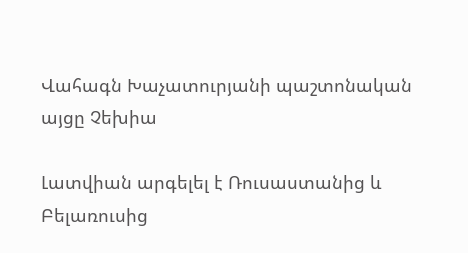Վահագն Խաչատուրյանի պաշտոնական այցը Չեխիա

Լատվիան արգելել է Ռուսաստանից և Բելառուսից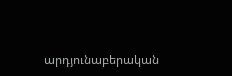արդյունաբերական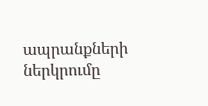ապրանքների ներկրումը